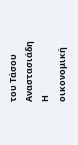του Τάσου Αναστασιάδη
Η οικονομική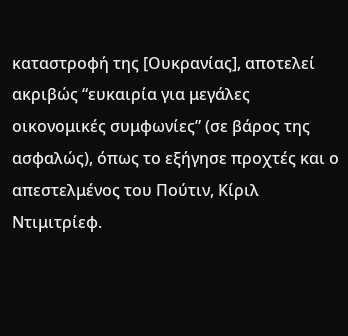καταστροφή της [Ουκρανίας], αποτελεί ακριβώς “ευκαιρία για μεγάλες οικονομικές συμφωνίες” (σε βάρος της ασφαλώς), όπως το εξήγησε προχτές και ο απεστελμένος του Πούτιν, Κίριλ Ντιμιτρίεφ.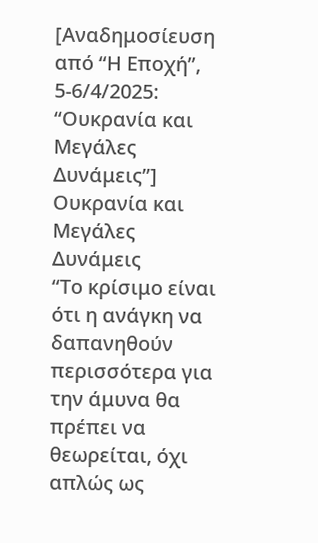[Αναδημοσίευση από “Η Εποχή”, 5-6/4/2025: “Ουκρανία και Μεγάλες Δυνάμεις”]
Ουκρανία και Μεγάλες Δυνάμεις
“Το κρίσιμο είναι ότι η ανάγκη να δαπανηθούν περισσότερα για την άμυνα θα πρέπει να θεωρείται, όχι απλώς ως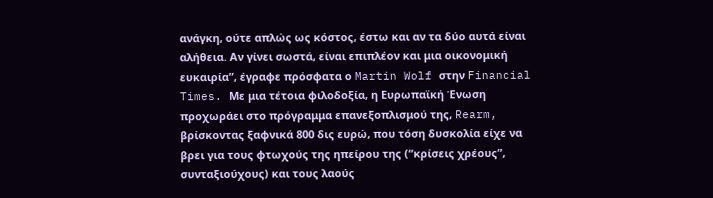ανάγκη, ούτε απλώς ως κόστος, έστω και αν τα δύο αυτά είναι αλήθεια. Αν γίνει σωστά, είναι επιπλέον και μια οικονομική ευκαιρία”, έγραφε πρόσφατα ο Martin Wolf στην Financial Times. Με μια τέτοια φιλοδοξία, η Ευρωπαϊκή Ένωση προχωράει στο πρόγραμμα επανεξοπλισμού της, Rearm, βρίσκοντας ξαφνικά 800 δις ευρώ, που τόση δυσκολία είχε να βρει για τους φτωχούς της ηπείρου της (“κρίσεις χρέους”, συνταξιούχους) και τους λαούς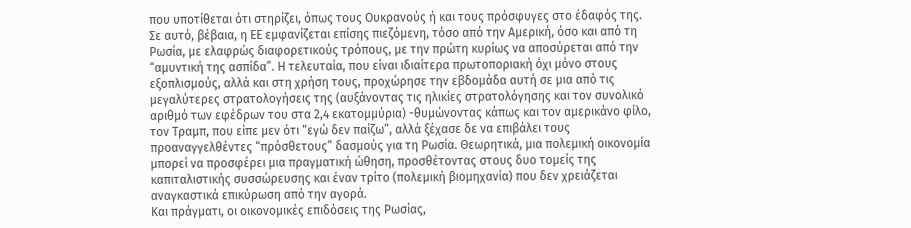που υποτίθεται ότι στηρίζει, όπως τους Ουκρανούς ή και τους πρόσφυγες στο έδαφός της.
Σε αυτό, βέβαια, η ΕΕ εμφανίζεται επίσης πιεζόμενη, τόσο από την Αμερική, όσο και από τη Ρωσία, με ελαφρώς διαφορετικούς τρόπους, με την πρώτη κυρίως να αποσύρεται από την “αμυντική της ασπίδα”. Η τελευταία, που είναι ιδιαίτερα πρωτοποριακή όχι μόνο στους εξοπλισμούς, αλλά και στη χρήση τους, προχώρησε την εβδομάδα αυτή σε μια από τις μεγαλύτερες στρατολογήσεις της (αυξάνοντας τις ηλικίες στρατολόγησης και τον συνολικό αριθμό των εφέδρων του στα 2,4 εκατομμύρια) -θυμώνοντας κάπως και τον αμερικάνο φίλο, τον Τραμπ, που είπε μεν ότι “εγώ δεν παίζω”, αλλά ξέχασε δε να επιβάλει τους προαναγγελθέντες “πρόσθετους” δασμούς για τη Ρωσία. Θεωρητικά, μια πολεμική οικονομία μπορεί να προσφέρει μια πραγματική ώθηση, προσθέτοντας στους δυο τομείς της καπιταλιστικής συσσώρευσης και έναν τρίτο (πολεμική βιομηχανία) που δεν χρειάζεται αναγκαστικά επικύρωση από την αγορά.
Και πράγματι, οι οικονομικές επιδόσεις της Ρωσίας,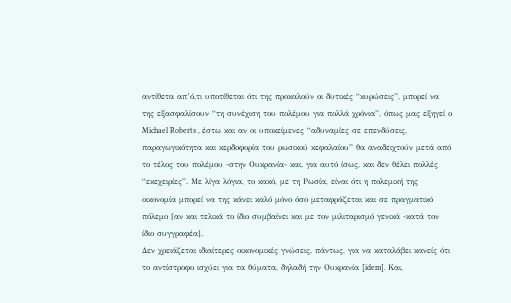αντίθετα απ’ό,τι υποτίθεται ότι της προκαλούν οι δυτικές “κυρώσεις”, μπορεί να της εξασφαλίσουν “τη συνέχιση του πολέμου για πολλά χρόνια”, όπως μας εξηγεί ο Michael Roberts , έστω και αν οι υποκείμενες “αδυναμίες σε επενδύσεις, παραγωγικότητα και κερδοφορία του ρωσικού κεφαλαίου” θα αναδειχτούν μετά από το τέλος του πολέμου -στην Ουκρανία- και, για αυτό ίσως, και δεν θέλει πολλές “εκεχειρίες”. Με λίγα λόγια, το κακό, με τη Ρωσία, είναι ότι η πολεμική της οικονομία μπορεί να της κάνει καλό μόνο όσο μεταφράζεται και σε πραγματικό πόλεμο [αν και τελικά το ίδιο συμβαίνει και με τον μιλιταρισμό γενικά -κατά τον ίδιο συγγραφέα].
Δεν χρειάζεται ιδιαίτερες οικονομικές γνώσεις, πάντως, για να καταλάβει κανείς ότι το αντίστροφο ισχύει για τα θύματα, δηλαδή την Ουκρανία [idem]. Και,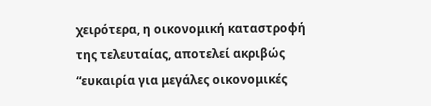χειρότερα, η οικονομική καταστροφή της τελευταίας, αποτελεί ακριβώς “ευκαιρία για μεγάλες οικονομικές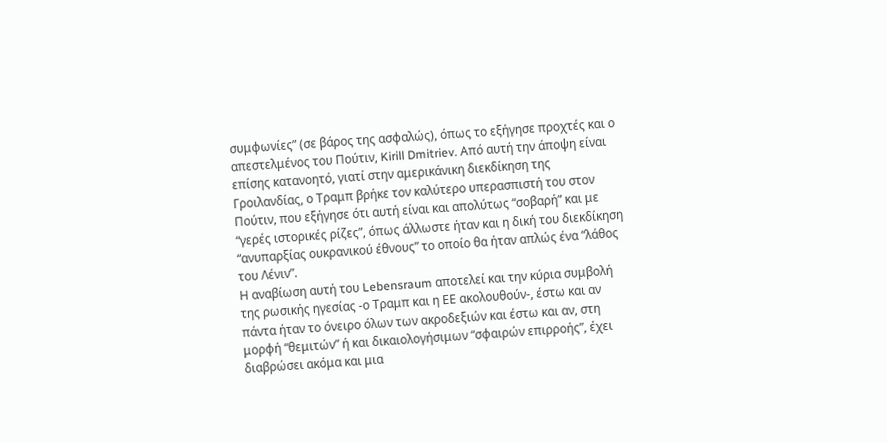συμφωνίες” (σε βάρος της ασφαλώς), όπως το εξήγησε προχτές και ο απεστελμένος του Πούτιν, Kirill Dmitriev. Από αυτή την άποψη είναι επίσης κατανοητό, γιατί στην αμερικάνικη διεκδίκηση της Γροιλανδίας, ο Τραμπ βρήκε τον καλύτερο υπερασπιστή του στον Πούτιν, που εξήγησε ότι αυτή είναι και απολύτως “σοβαρή” και με “γερές ιστορικές ρίζες”, όπως άλλωστε ήταν και η δική του διεκδίκηση “ανυπαρξίας ουκρανικού έθνους” το οποίο θα ήταν απλώς ένα “λάθος του Λένιν”.
Η αναβίωση αυτή του Lebensraum αποτελεί και την κύρια συμβολή της ρωσικής ηγεσίας -ο Τραμπ και η ΕΕ ακολουθούν-, έστω και αν πάντα ήταν το όνειρο όλων των ακροδεξιών και έστω και αν, στη μορφή “θεμιτών” ή και δικαιολογήσιμων “σφαιρών επιρροής”, έχει διαβρώσει ακόμα και μια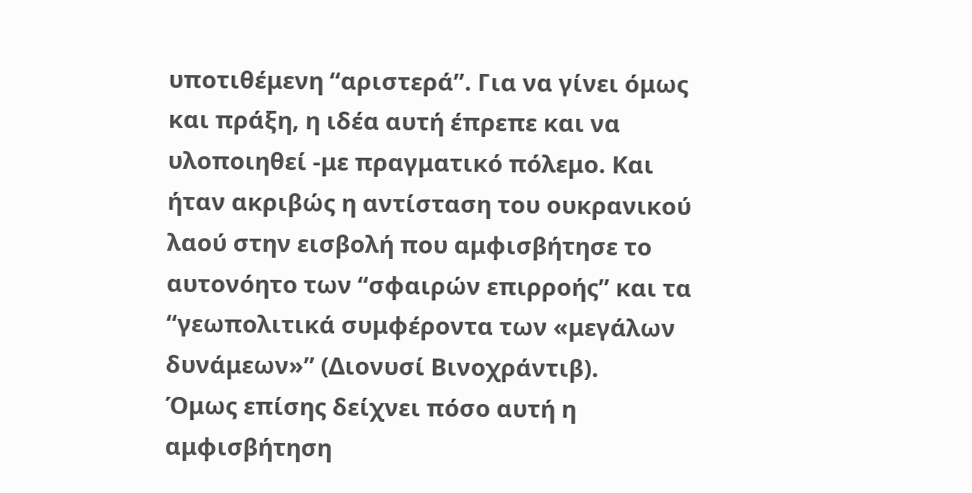υποτιθέμενη “αριστερά”. Για να γίνει όμως και πράξη, η ιδέα αυτή έπρεπε και να υλοποιηθεί -με πραγματικό πόλεμο. Και ήταν ακριβώς η αντίσταση του ουκρανικού λαού στην εισβολή που αμφισβήτησε το αυτονόητο των “σφαιρών επιρροής” και τα “γεωπολιτικά συμφέροντα των «μεγάλων δυνάμεων»” (Διονυσί Βινοχράντιβ).
Όμως επίσης δείχνει πόσο αυτή η αμφισβήτηση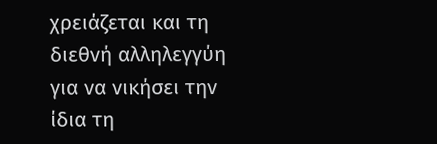χρειάζεται και τη διεθνή αλληλεγγύη για να νικήσει την ίδια τη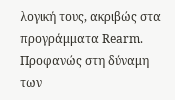λογική τους, ακριβώς στα προγράμματα Rearm. Προφανώς στη δύναμη των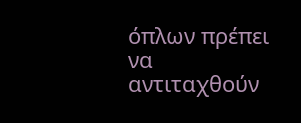όπλων πρέπει να αντιταχθούν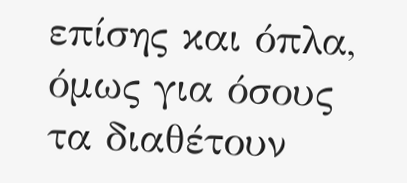επίσης και όπλα, όμως για όσους τα διαθέτουν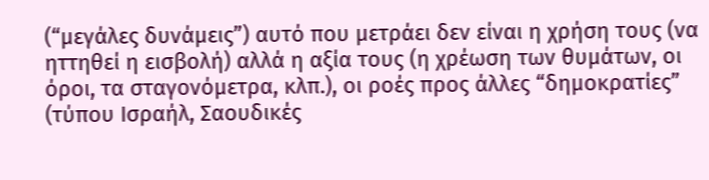(“μεγάλες δυνάμεις”) αυτό που μετράει δεν είναι η χρήση τους (να ηττηθεί η εισβολή) αλλά η αξία τους (η χρέωση των θυμάτων, οι όροι, τα σταγονόμετρα, κλπ.), οι ροές προς άλλες “δημοκρατίες” (τύπου Ισραήλ, Σαουδικές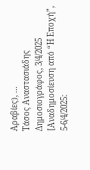Αραβίες), …
Τάσος Αναστασιάδης
Δημοσιογράφος, 3/4/2025
[Αναδημοσίευση από “Η Εποχή”, 5-6/4/2025: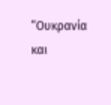“Ουκρανία και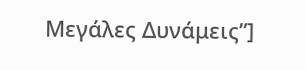Μεγάλες Δυνάμεις”]